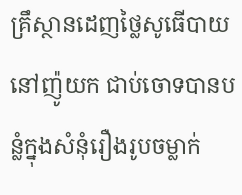គ្រឹស្ថានដេញថ្លៃសូធើបាយ នៅញ៉ូយក ជាប់ចោទបានបន្លំក្នុងសំនុំរឿងរូបចម្លាក់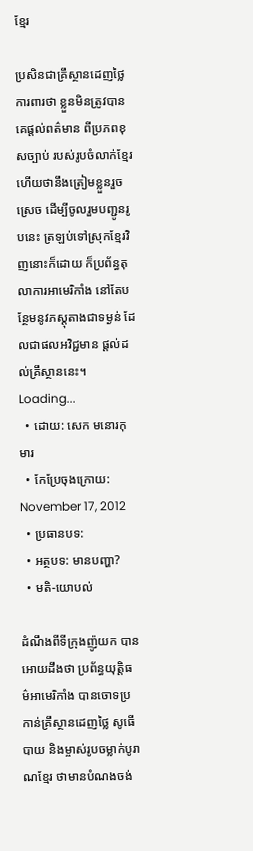ខ្មែរ

ប្រសិនជាគ្រឹស្ថានដេញថ្លៃ ការពារថា ខ្លួនមិនត្រូវបានគេផ្ដល់ពត៌មាន ពីប្រភពខុសច្បាប់ របស់រូបចំលាក់ខ្មែរ ហើយថានឹងត្រៀមខ្លួនរួចស្រេច ដើម្បីចូលរួមបញ្ជូនរូបនេះ ត្រឡប់ទៅស្រុកខ្មែរវិញនោះក៏ដោយ ក៏ប្រព័ន្ធតុលាការអាមេរិកាំង នៅតែបន្ថែមនូវភស្ដុតាងជាទម្ងន់ ដែលជាផលអវិជ្ជមាន ផ្ដល់ដល់គ្រឹស្ថាននេះ។
Loading...
  • ដោយ: សេក មនោរកុមារ
  • កែប្រែចុងក្រោយ: November 17, 2012
  • ប្រធានបទ:
  • អត្ថបទ: មានបញ្ហា?
  • មតិ-យោបល់

ដំណឹងពីទីក្រុងញ៉ូយក បានអោយដឹងថា ប្រព័ន្ធយុត្តិធម៌អាមេរិកាំង បានចោទប្រកាន់គ្រឹស្ថានដេញថ្លៃ សូធើបាយ និងម្ចាស់រូបចម្លាក់បូរាណខ្មែរ ថាមានបំណងចង់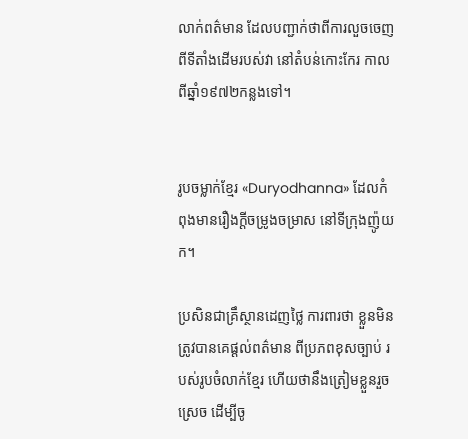លាក់ពត៌មាន ដែលបញ្ជាក់ថាពីការលួចចេញពីទីតាំងដើមរបស់វា នៅតំបន់កោះកែរ កាលពីឆ្នាំ១៩៧២កន្លងទៅ។


រូបចម្លាក់ខ្មែរ «Duryodhanna» ដែលកំពុងមានរឿងក្ដីចម្រូងចម្រាស នៅទីក្រុងញ៉ូយក។

ប្រសិនជាគ្រឹស្ថានដេញថ្លៃ ការពារថា ខ្លួនមិនត្រូវបានគេផ្ដល់ពត៌មាន ពីប្រភពខុសច្បាប់ របស់រូបចំលាក់ខ្មែរ ហើយថានឹងត្រៀមខ្លួនរួចស្រេច ដើម្បីចូ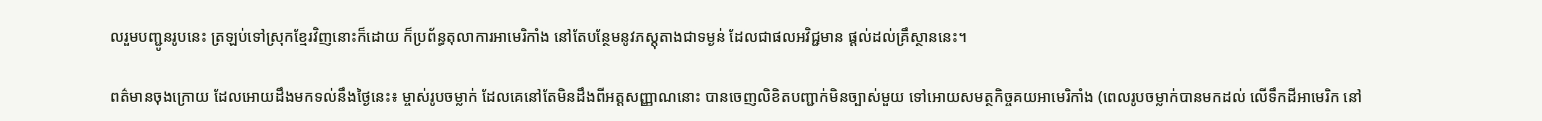លរួមបញ្ជូនរូបនេះ ត្រឡប់ទៅស្រុកខ្មែរវិញនោះក៏ដោយ ក៏ប្រព័ន្ធតុលាការអាមេរិកាំង នៅតែបន្ថែមនូវភស្ដុតាងជាទម្ងន់ ដែលជាផលអវិជ្ជមាន ផ្ដល់ដល់គ្រឹស្ថាននេះ។

ពត៌មានចុងក្រោយ ដែលអោយដឹងមកទល់នឹងថ្ងៃនេះ៖ ម្ចាស់រូបចម្លាក់ ដែលគេនៅតែមិនដឹងពីអត្តសញ្ញាណនោះ បានចេញលិខិតបញ្ជាក់មិនច្បាស់មួយ ទៅអោយសមត្ថកិច្ចគយអាមេរិកាំង (ពេលរូបចម្លាក់បានមកដល់ លើទឹកដីអាមេរិក នៅ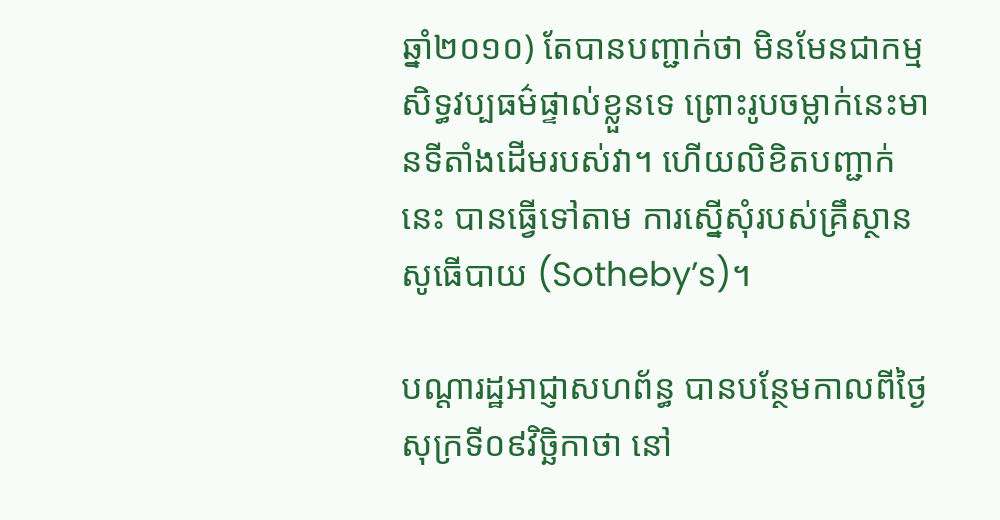ឆ្នាំ២០១០) តែបានបញ្ជាក់ថា មិនមែនជាកម្មសិទ្ធវប្បធម៌ផ្ទាល់ខ្លួនទេ ព្រោះរូបចម្លាក់នេះមានទីតាំងដើមរបស់វា។ ហើយលិខិតបញ្ជាក់នេះ បានធ្វើទៅតាម ការស្នើសុំរបស់គ្រឹស្ថានសូធើបាយ (Sotheby’s)។

បណ្ដារដ្ឋអាជ្ញាសហព័ន្ធ បានបន្ថែមកាលពីថ្ងៃសុក្រទី០៩វិច្ឆិកាថា នៅ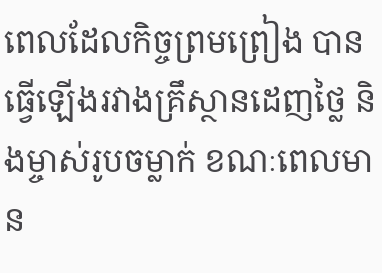ពេលដែលកិច្ចព្រមព្រៀង បានធ្វើឡើងរវាងគ្រឹស្ថានដេញថ្លៃ និងម្ចាស់រូបចម្លាក់ ខណៈពេលមាន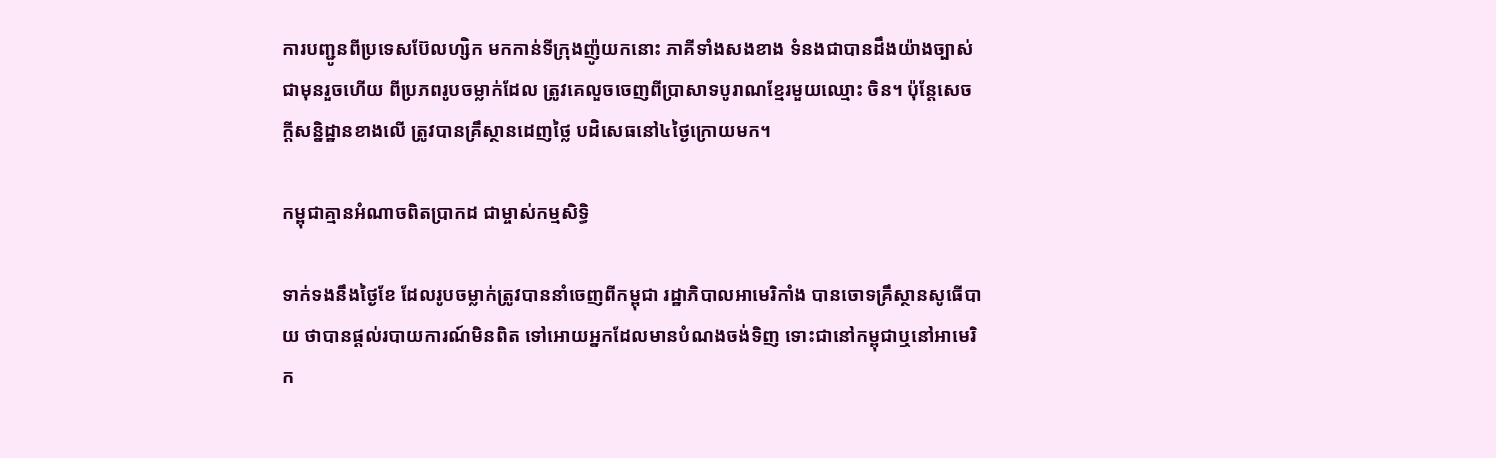ការបញ្ជូនពីប្រទេសប៊ែលហ្សិក មកកាន់ទីក្រុងញ៉ូយកនោះ ភាគីទាំងសងខាង ទំនងជាបានដឹងយ៉ាងច្បាស់ជាមុនរួចហើយ ពីប្រភពរូបចម្លាក់ដែល ត្រូវគេលួចចេញពីប្រាសាទបូរាណខ្មែរមួយឈ្មោះ ចិន។ ប៉ុន្តែសេចក្ដីសន្និដ្ឋានខាងលើ ត្រូវបានគ្រឹស្ថានដេញថ្លៃ បដិសេធនៅ៤ថ្ងៃក្រោយមក។

កម្ពុជាគ្មានអំណាចពិតប្រាកដ ជាម្ចាស់កម្មសិទ្ធិ

ទាក់ទងនឹងថ្ងៃខែ ដែលរូបចម្លាក់ត្រូវបាននាំចេញពីកម្ពុជា រដ្ឋាភិបាលអាមេរិកាំង បានចោទគ្រឹស្ថានសូធើបាយ ថាបានផ្ដល់របាយការណ៍មិនពិត ទៅអោយអ្នកដែលមានបំណងចង់ទិញ ទោះជានៅកម្ពុជាឬនៅអាមេរិក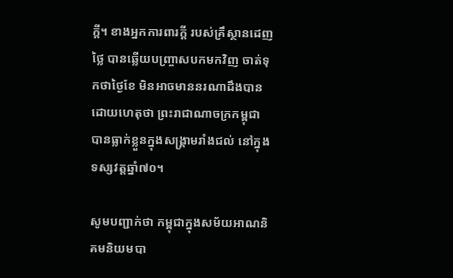ក្ដី។ ខាងអ្នកការពារក្ដី របស់គ្រឹស្ថានដេញថ្លៃ បានឆ្លើយបញ្ច្រាសបកមកវិញ ចាត់ទុកថាថ្ងៃខែ មិនអាចមាននរណាដឹងបាន ដោយហេតុថា ព្រះរាជាណាចក្រកម្ពុជា បានធ្លាក់ខ្លួនក្នុងសង្គ្រាមរាំងជល់ នៅក្នុងទស្សវត្តឆ្នាំ៧០។

សូមបញ្ជាក់ថា កម្ពុជាក្នុងសម័យអាណនិគមនិយមបា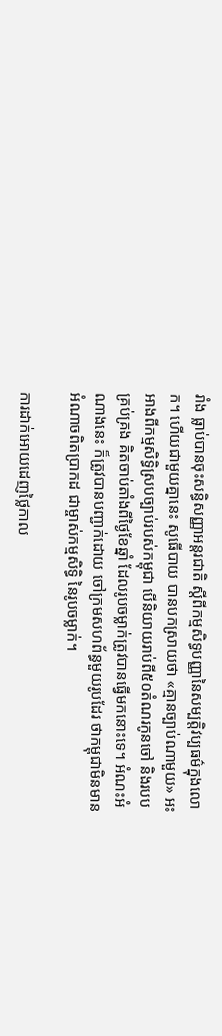រាំង ធ្លាប់បានចុះសន្ធិសញ្ញាអន្តរជាតិ ស្ដីពីកម្មសិទ្ធបញ្ញានៃសម្បត្តិវប្បធម៌ក្នុងលោក។ ហើយជាមួយគ្នានេះ សូធើបាយ បានបកស្រាយថា «គ្មានច្បាប់ណាមួយ» អះអាងពីកម្មសិទ្ធិស្របច្បាប់របស់កម្ពុជា បើនិយាយរាប់ពី៥០តំណរកូនចៅ និងរបបគ្រប់គ្រង គិតចាប់តាំងពីថ្ងៃខែឆ្នាំ ដែលរូបចម្លាក់ត្រូវបានធ្វើមកនោះទេ។ អំណះអំណាងនេះ ក៏ត្រូវបានបញ្ជាក់ដោយ ចៅក្រមសហព័ន្ធមួយរូបដែរ ថាកម្ពុជាមិនមានអំណាចពិតប្រាកដ ជាម្ចាស់កម្មសិទ្ធិ នៃរូបចម្លាក់។

ការដាក់អោយដេញថ្លៃកាល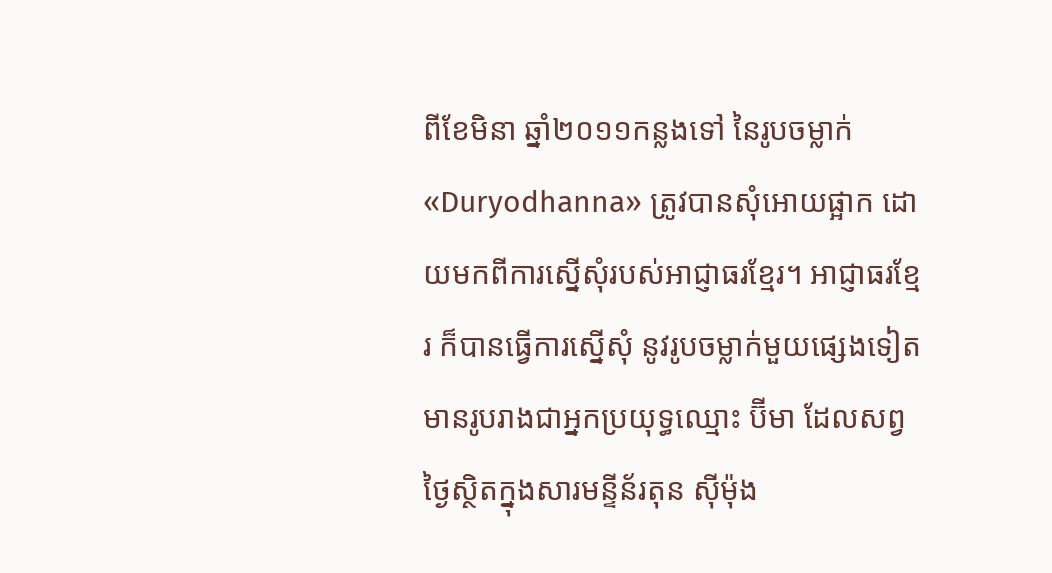ពីខែមិនា ឆ្នាំ២០១១កន្លងទៅ នៃរូបចម្លាក់«Duryodhanna» ត្រូវបានសុំអោយផ្អាក ដោយមកពីការស្នើសុំរបស់អាជ្ញាធរខ្មែរ។ អាជ្ញាធរខ្មែរ ក៏បានធ្វើការស្នើសុំ នូវរូបចម្លាក់មួយផ្សេងទៀត មានរូបរាងជាអ្នកប្រយុទ្ធឈ្មោះ ប៊ីមា ដែលសព្វថ្ងៃស្ថិតក្នុងសារមន្ទីន័រតុន ស៊ីម៉ុង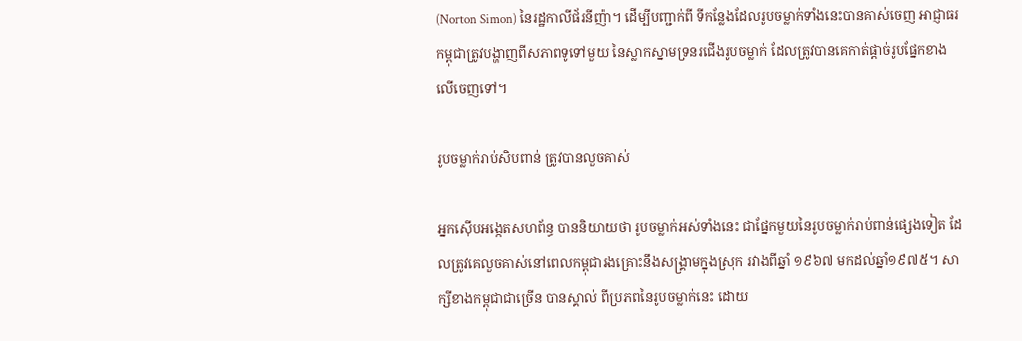(Norton Simon) នៃរដ្ឋកាលីផ័រនីញ៉ា។ ដើម្បីបញ្ជាក់ពី ទីកន្លែងដែលរូបចម្លាក់ទាំងនេះបានគាស់ចេញ អាជ្ញាធរកម្ពុជាត្រូវបង្ហាញពីសភាពទូទៅមួយ នៃស្លាកស្នាមទ្រនរជើងរូបចម្លាក់ ដែលត្រូវបានគេកាត់ផ្ដាច់រូបផ្នែកខាងលើចេញទៅ។

រូបចម្លាក់រាប់សិបពាន់ ត្រូវបានលួចគាស់

អ្នកស៊ើបអង្កេតសហព័ន្ធ បាននិយាយថា រូបចម្លាក់អស់ទាំងនេះ ជាផ្នែកមួយនៃរូបចម្លាក់រាប់ពាន់ផ្សេងទៀត ដែលត្រូវគេលួចគាស់នៅពេលកម្ពុជារងគ្រោះនឹងសង្គ្រាមក្នុងស្រុក រវាងពីឆ្នាំ ១៩៦៧ មកដល់ឆ្នាំ១៩៧៥។ សាក្សីខាងកម្ពុជាជាច្រើន បានស្គាល់ ពីប្រភពនៃរូបចម្លាក់នេះ ដោយ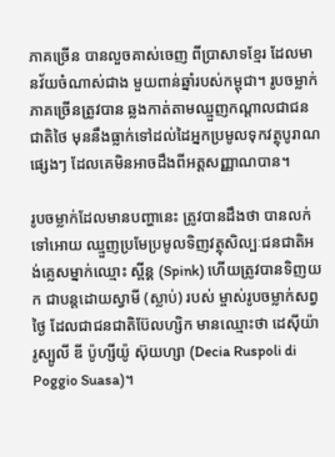ភាគច្រើន បានលួចគាស់ចេញ ពីប្រាសាទខ្មែរ ដែលមានវ័យចំណាស់ជាង មួយពាន់ឆ្នាំរបស់កម្ពុជា។ រូបចម្លាក់ភាគច្រើនត្រូវបាន ឆ្លងកាត់តាមឈ្មួញកណ្ដាលជាជនជាតិថៃ មុននឹងធ្លាក់ទៅដល់ដៃអ្នកប្រមូលទុកវត្ថុបូរាណផ្សេងៗ ដែលគេមិនអាចដឹងពីអត្តសញ្ញាណបាន។

រូបចម្លាក់ដែលមានបញ្ហានេះ ត្រូវបានដឹងថា បានលក់ទៅអោយ ឈ្មួញប្រមែប្រមូលទិញវត្ថុសិល្បៈជនជាតិអង់គ្លេសម្នាក់ឈ្មោះ ស្ពីន្គ (Spink) ហើយត្រូវបានទិញយក ជាបន្តដោយស្វាមី (ស្លាប់) របស់ ម្ចាស់រូបចម្លាក់សព្វថ្ងៃ ដែលជាជនជាតិប៊ែលហ្សិក មានឈ្មោះថា ដេស៊ីយ៉ា រូស្បូលី ឌី ប៉ូហ្សីយ៉ូ ស៊ុយហ្សា (Decia Ruspoli di Poggio Suasa)។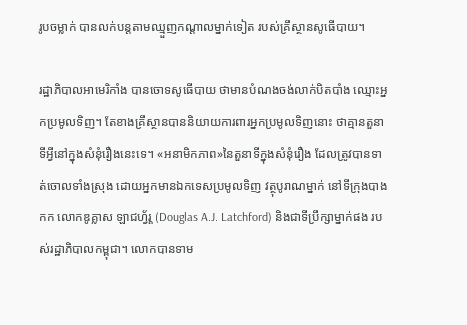រូបចម្លាក់ បានលក់បន្តតាមឈ្មួញកណ្ដាលម្នាក់ទៀត របស់គ្រឹស្ថានសូធើបាយ។

រដ្ឋាភិបាលអាមេរិកាំង បានចោទសូធើបាយ ថាមានបំណងចង់លាក់បិតបាំង ឈ្មោះអ្នកប្រមូលទិញ។ តែខាងគ្រឹស្ថានបាននិយាយការពារអ្នកប្រមូលទិញនោះ ថាគ្មានតួនាទីអ្វីនៅក្នុងសំនុំរឿងនេះទេ។ «អនាមិកភាព»នៃតួនាទីក្នុងសំនុំរឿង ដែលត្រូវបានទាត់ចោលទាំងស្រុង ដោយអ្នកមានឯកទេសប្រមូលទិញ វត្ថុបូរាណម្នាក់ នៅទីក្រុងបាងកក លោកឌូគ្លាស ឡាជហ្វ័រ្ដ (Douglas A.J. Latchford) និងជាទីប្រឹក្សាម្នាក់ផង របស់រដ្ឋាភិបាលកម្ពុជា។ លោកបានទាម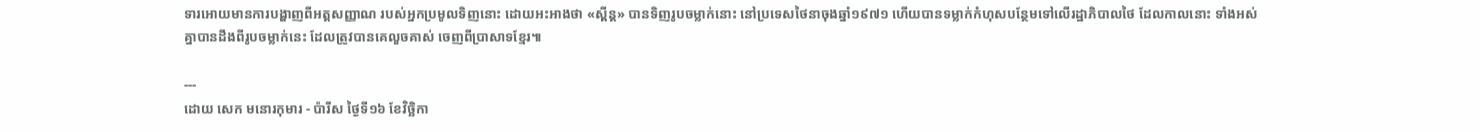ទារអោយមានការបង្ហាញពីអត្តសញ្ញាណ របស់អ្នកប្រមូលទិញនោះ ដោយអះអាងថា «ស្ពីន្គ» បានទិញរូបចម្លាក់នោះ នៅប្រទេសថៃនាចុងឆ្នាំ១៩៧១ ហើយបានទម្លាក់កំហុសបន្ថែមទៅលើរដ្ឋាភិបាលថៃ ដែលកាលនោះ ទាំងអស់គ្នាបានដឹងពីរូបចម្លាក់នេះ ដែលត្រូវបានគេលួចគាស់ ចេញពីប្រាសាទខ្មែរ៕

---
ដោយ សេក មនោរកុមារ - ប៉ារីស ថ្ងៃទី១៦ ខែវិច្ឆិកា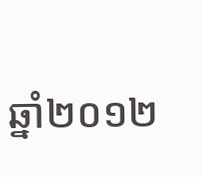ឆ្នាំ២០១២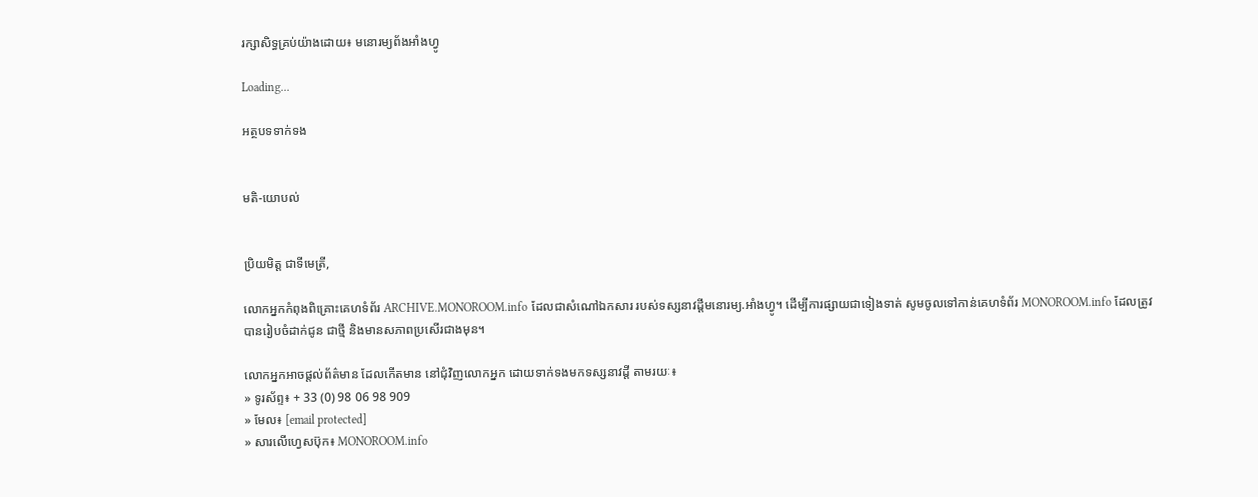រក្សាសិទ្ធគ្រប់យ៉ាងដោយ៖ មនោរម្យព័ងអាំងហ្វូ

Loading...

អត្ថបទទាក់ទង


មតិ-យោបល់


ប្រិយមិត្ត ជាទីមេត្រី,

លោកអ្នកកំពុងពិគ្រោះគេហទំព័រ ARCHIVE.MONOROOM.info ដែលជាសំណៅឯកសារ របស់ទស្សនាវដ្ដីមនោរម្យ.អាំងហ្វូ។ ដើម្បីការផ្សាយជាទៀងទាត់ សូមចូលទៅកាន់គេហទំព័រ MONOROOM.info ដែលត្រូវបានរៀបចំដាក់ជូន ជាថ្មី និងមានសភាពប្រសើរជាងមុន។

លោកអ្នកអាចផ្ដល់ព័ត៌មាន ដែលកើតមាន នៅជុំវិញលោកអ្នក ដោយទាក់ទងមកទស្សនាវដ្ដី តាមរយៈ៖
» ទូរស័ព្ទ៖ + 33 (0) 98 06 98 909
» មែល៖ [email protected]
» សារលើហ្វេសប៊ុក៖ MONOROOM.info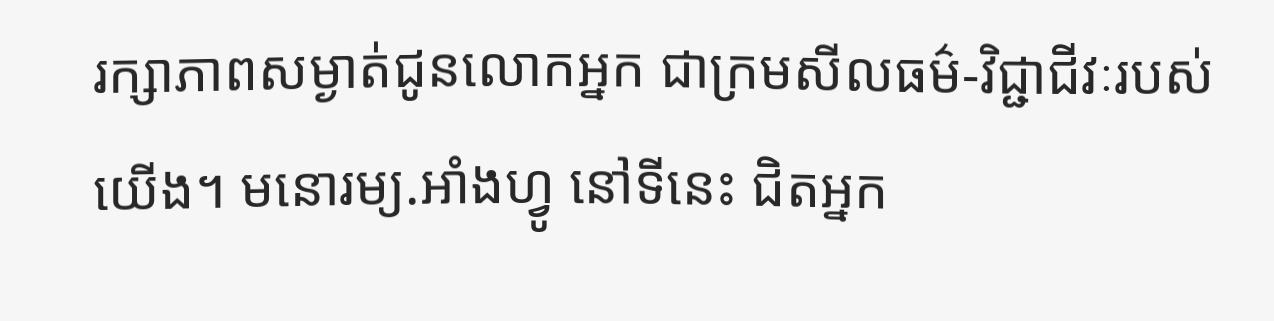រក្សាភាពសម្ងាត់ជូនលោកអ្នក ជាក្រមសីលធម៌-វិជ្ជាជីវៈរបស់យើង។ មនោរម្យ.អាំងហ្វូ នៅទីនេះ ជិតអ្នក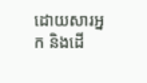ដោយសារអ្នក និងដើ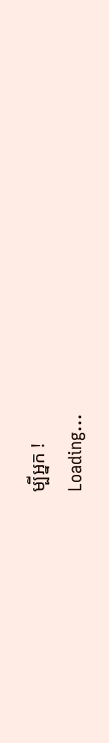ម្បីអ្នក !
Loading...